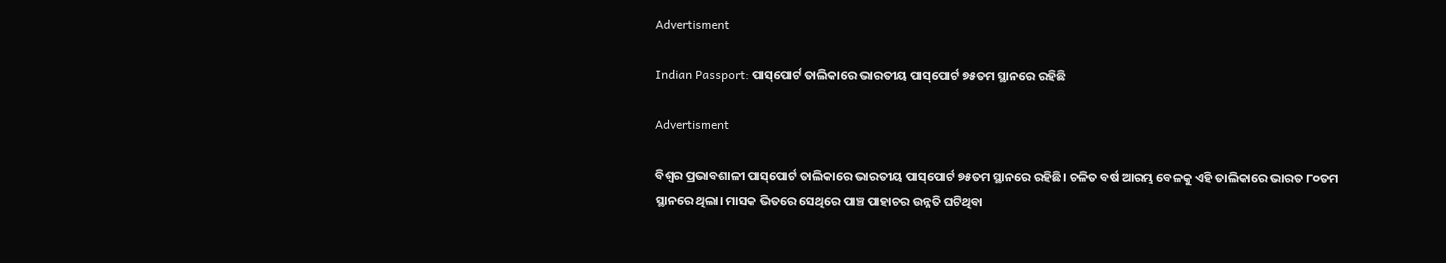Advertisment

Indian Passport: ପାସ୍‌ପୋର୍ଟ ତାଲିକାରେ ଭାରତୀୟ ପାସ୍‌ପୋର୍ଟ ୭୫ତମ ସ୍ଥାନରେ ରହିଛି

Advertisment

ବିଶ୍ବର ପ୍ରଭାବଶାଳୀ ପାସ୍‌ପୋର୍ଟ ତାଲିକାରେ ଭାରତୀୟ ପାସ୍‌ପୋର୍ଟ ୭୫ତମ ସ୍ଥାନରେ ରହିଛି। ଚଳିତ ବର୍ଷ ଆରମ୍ଭ ବେଳକୁ ଏହି ତାଲିକାରେ ଭାରତ ୮୦ତମ ସ୍ଥାନରେ ଥିଲା। ମାସକ ଭିତରେ‌ ସେଥିରେ ପାଞ୍ଚ ପାହାଚର ଉନ୍ନତି ଘଟିଥିବା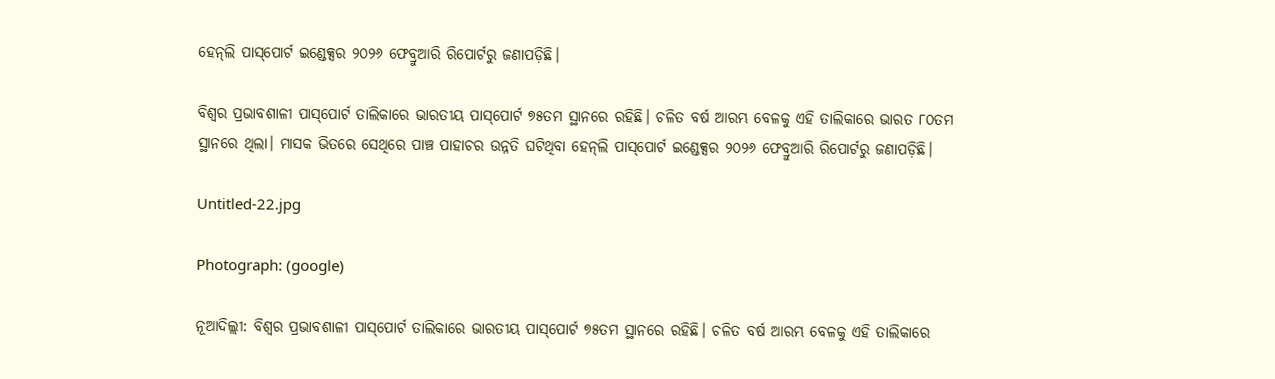ହେନ୍‌ଲି ପାସ୍‌ପୋର୍ଟ ଇଣ୍ଡେକ୍ସର ୨୦୨୬ ଫେବ୍ରୁଆରି ରିପୋର୍ଟରୁ ଜଣାପଡ଼ିଛି।

ବିଶ୍ବର ପ୍ରଭାବଶାଳୀ ପାସ୍‌ପୋର୍ଟ ତାଲିକାରେ ଭାରତୀୟ ପାସ୍‌ପୋର୍ଟ ୭୫ତମ ସ୍ଥାନରେ ରହିଛି। ଚଳିତ ବର୍ଷ ଆରମ୍ଭ ବେଳକୁ ଏହି ତାଲିକାରେ ଭାରତ ୮୦ତମ ସ୍ଥାନରେ ଥିଲା। ମାସକ ଭିତରେ‌ ସେଥିରେ ପାଞ୍ଚ ପାହାଚର ଉନ୍ନତି ଘଟିଥିବା ହେନ୍‌ଲି ପାସ୍‌ପୋର୍ଟ ଇଣ୍ଡେକ୍ସର ୨୦୨୬ ଫେବ୍ରୁଆରି ରିପୋର୍ଟରୁ ଜଣାପଡ଼ିଛି।

Untitled-22.jpg

Photograph: (google)

ନୂଆଦିଲ୍ଲୀ: ବିଶ୍ବର ପ୍ରଭାବଶାଳୀ ପାସ୍‌ପୋର୍ଟ ତାଲିକାରେ ଭାରତୀୟ ପାସ୍‌ପୋର୍ଟ ୭୫ତମ ସ୍ଥାନରେ ରହିଛି। ଚଳିତ ବର୍ଷ ଆରମ୍ଭ ବେଳକୁ ଏହି ତାଲିକାରେ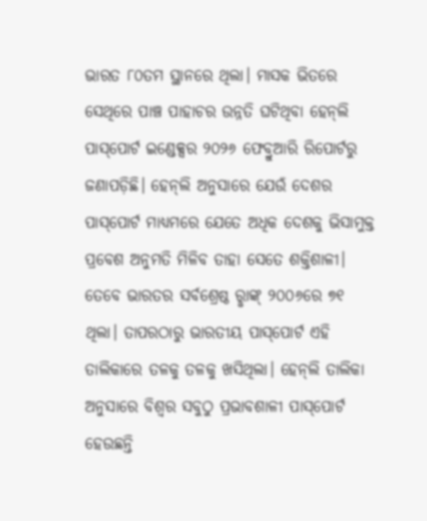ଭାରତ ୮୦ତମ ସ୍ଥାନରେ ଥିଲା। ମାସକ ଭିତରେ‌ ସେଥିରେ ପାଞ୍ଚ ପାହାଚର ଉନ୍ନତି ଘଟିଥିବା ହେନ୍‌ଲି ପାସ୍‌ପୋର୍ଟ ଇଣ୍ଡେକ୍ସର ୨୦୨୬ ଫେବ୍ରୁଆରି ରିପୋର୍ଟରୁ ଜଣାପଡ଼ିଛି। ହେନ୍‌ଲି ଅନୁସାରେ ଯେଉଁ ଦେଶର ପାସ୍‌ପୋର୍ଟ ମାଧ୍ୟମରେ ଯେତେ ଅଧିକ ଦେଶକୁ ଭିସାମୁକ୍ତ ପ୍ରବେଶ ଅନୁମତି ମିଳିବ ତାହା ସେ‌ତେ ଶକ୍ତିଶାଳୀ। ତେବେ ଭାରତର ସର୍ବଶ୍ରେଷ୍ଠ ରୢାଙ୍କ୍‌ ୨୦୦୬ରେ ୭୧ ଥିଲା। ତାପରଠାରୁ ଭାରତୀୟ ପାସ୍‌ପୋର୍ଟ ଏହି ତାଲିକାରେ ତଳକୁ ତଳକୁ ଖସିଥିଲା। ହେନ୍‌ଲି ତାଲିକା ଅନୁସାରେ ବିଶ୍ବର ସବୁଠୁ ପ୍ରଭାବଶାଳୀ ପାସ୍‌ପୋର୍ଟ ହେଉଛନ୍ତି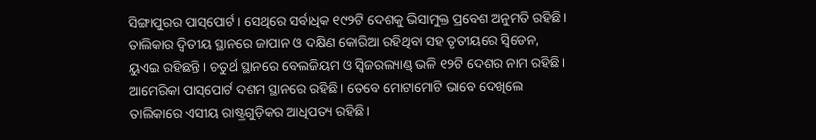ସିଙ୍ଗାପୁରର ପାସ୍‌ପୋର୍ଟ। ସେଥିରେ ସର୍ବାଧିକ ୧୯୨ଟି ଦେଶକୁ ଭିସାମୁକ୍ତ ପ୍ରବେଶ ଅନୁମତି ରହିଛି। ତାଲିକାର ଦ୍ବିତୀୟ ସ୍ଥାନରେ ଜାପାନ ଓ ଦକ୍ଷିଣ କୋରିଆ ରହିଥିବା ସହ ତୃତୀୟରେ ସ୍ବିଡେନ, ୟୁଏଇ ରହିଛନ୍ତି। ଚତୁର୍ଥ ସ୍ଥାନରେ ବେଲଜିୟମ ଓ ସ୍ବିଜରଲ୍ୟାଣ୍ଡ୍‌ ଭଳି ୧୨ଟି ଦେଶର ନାମ ରହିଛି। ଆମେରିକା ପାସ୍‌ପୋର୍ଟ ଦଶମ ସ୍ଥାନରେ ରହିଛି। ତେବେ ମୋଟାମୋଟି ଭାବେ ଦେଖିଲେ ତାଲିକାରେ ଏସୀୟ ରାଷ୍ଟ୍ରଗୁଡ଼ିକର ଆଧିପତ୍ୟ ରହିଛି।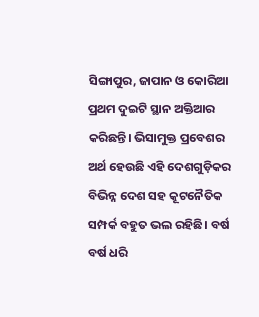ସିଙ୍ଗାପୁର, ଜାପାନ ଓ କୋରିଆ ପ୍ରଥମ ଦୁଇଟି ସ୍ଥାନ ଅକ୍ତିଆର କରିଛନ୍ତି। ଭିସାମୁକ୍ତ ପ୍ରବେଶର ଅର୍ଥ ହେଉଛି ଏହି ଦେଶଗୁଡ଼ିକର ବିଭିନ୍ନ ଦେଶ ସହ କୂଟନୈତିକ ସମ୍ପର୍କ ବହୁତ ଭଲ ରହିଛି। ବର୍ଷ ବର୍ଷ ଧରି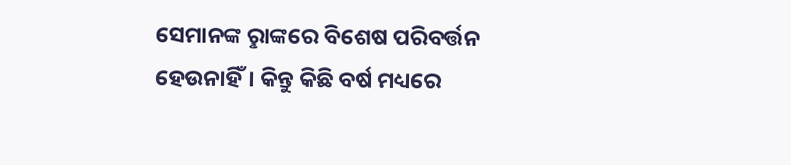ସେମାନଙ୍କ ରୢାଙ୍କରେ ବିଶେଷ ପରିବର୍ତ୍ତନ ହେଉନାହିଁ। କିନ୍ତୁ କିଛି ବର୍ଷ ମଧ୍ୟରେ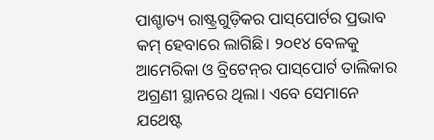ପାଶ୍ଚାତ୍ୟ ରାଷ୍ଟ୍ରଗୁଡ଼ିକର ପାସ୍‌ପୋର୍ଟର ପ୍ରଭାବ କମ୍‌ ହେବାରେ ଲାଗିଛି। ୨୦୧୪ ବେଳକୁ ଆମେରିକା ଓ ବ୍ରିଟେନ୍‌ର ପାସ୍‌ପୋର୍ଟ ତାଲିକାର ଅଗ୍ରଣୀ ସ୍ଥାନରେ ଥିଲା। ଏବେ ସେମାନେ ଯଥେଷ୍ଟ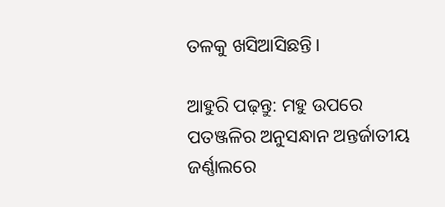ତଳକୁ ଖସିଆସିଛନ୍ତି।

ଆହୁରି ପଢ଼ନ୍ତୁ: ମହୁ ଉପରେ ପତଞ୍ଜଳିର ଅନୁସନ୍ଧାନ ଅନ୍ତର୍ଜାତୀୟ ଜର୍ଣ୍ଣାଲରେ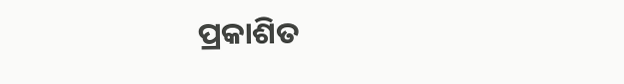ପ୍ରକାଶିତ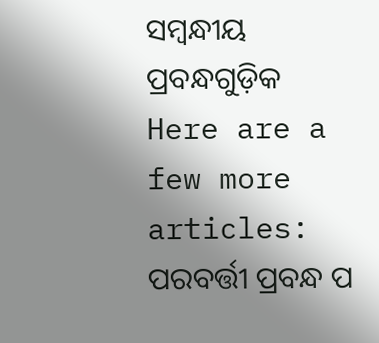ସମ୍ବନ୍ଧୀୟ ପ୍ରବନ୍ଧଗୁଡ଼ିକ
Here are a few more articles:
ପରବର୍ତ୍ତୀ ପ୍ରବନ୍ଧ ପ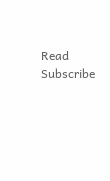Read
Subscribe